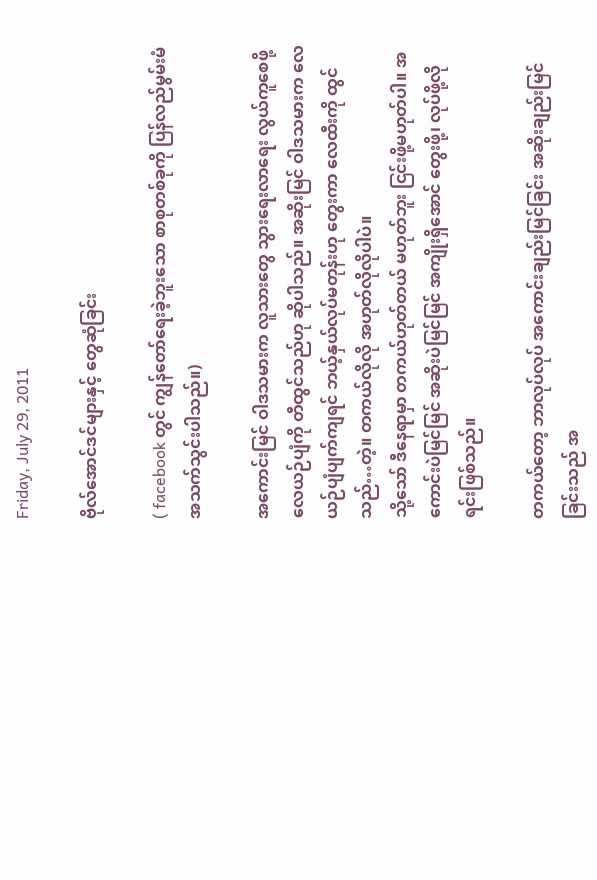Friday, July 29, 2011

ဗိုလ်အောင်ဒင်များနှင့် တွေဆုံခြင်း

( facebook တွင် ကျွန်တော်ရေးခဲ့ဘူးသော စာစုတစ်ခုကို ပြန်လည်မွမ်းမံ အသက်သွင်းပါသည်။)

အကောင်းမြင် ဝါဒသမားက လူသားတွေ သွားရေးလာရေး လွယ်ကူစေဖို့ လေယဉ်ပျံကို တီထွင်သည်ဟု ဆိုပါသည်။ အဆိုးမြင် ဝါဒသမားက လေယဉ်ပျံပျက်ကျရင် ဘယ့်နှယ်လုပ်မတုန်းဟု တွေးကာ လေထီးကို ထွင်သည်…တဲ့။ တကယ်လိုလို အဟုတ်လိုလိုပါပဲ။
သို့သော် ဒီနေရာမှာ တကယ်ဟုတ်တယ် မဟုတ်ဘူး ငြင်းဖို့မဟုတ်ပါ။ အကောင်းပဲမြင်မြင် အဆိုးပဲမြင်မြင် အကျိုးရှိအောင် တွေးဖို့၊ လုပ်ဖို့လိုရင်းဖြစ်သည်။

တကယ်တော့ ဘာလုပ်လုပ် အကောင်းချည်းမြင်ခြင်း အဆိုးချည်းမြင်ခြင်းသည် အ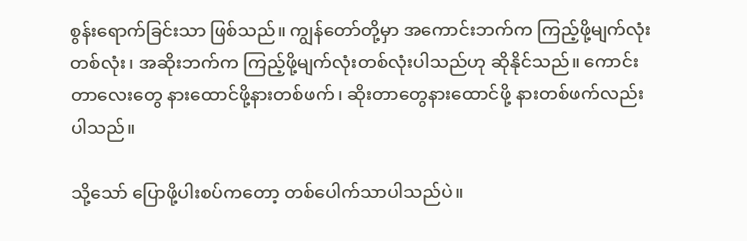စွန်းရောက်ခြင်းသာ ဖြစ်သည်။ ကျွန်တော်တို့မှာ အကောင်းဘက်က ကြည့်ဖို့မျက်လုံးတစ်လုံး၊ အဆိုးဘက်က ကြည့်ဖို့မျက်လုံးတစ်လုံးပါသည်ဟု ဆိုနိုင်သည်။ ကောင်းတာလေးတွေ နားထောင်ဖို့နားတစ်ဖက်၊ ဆိုးတာတွေနားထောင်ဖို့ နားတစ်ဖက်လည်း ပါသည်။

သို့သော် ပြောဖို့ပါးစပ်ကတော့ တစ်ပေါက်သာပါသည်ပဲ။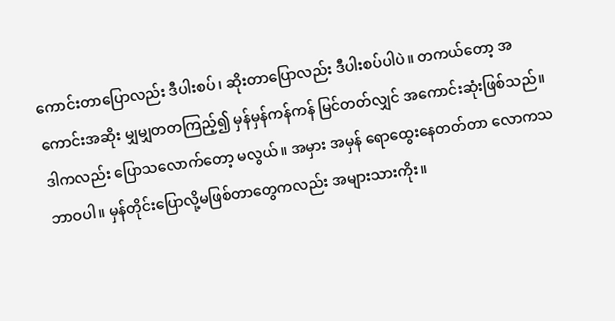ကောင်းတာပြောလည်း ဒီပါးစပ်၊ ဆိုးတာပြောလည်း ဒီပါးစပ်ပါပဲ။ တကယ်တော့ အကောင်းအဆိုး မျှမျှတတကြည့်၍ မှန်မှန်ကန်ကန် မြင်တတ်လျှင် အကောင်းဆုံးဖြစ်သည်။ ဒါကလည်း ပြောသလောက်တော့ မလွယ်။ အမှား အမှန် ရောထွေးနေတတ်တာ လောကသဘာဝပါ။ မှန်တိုင်းပြောလို့မဖြစ်တာတွေကလည်း အများသားကိုး။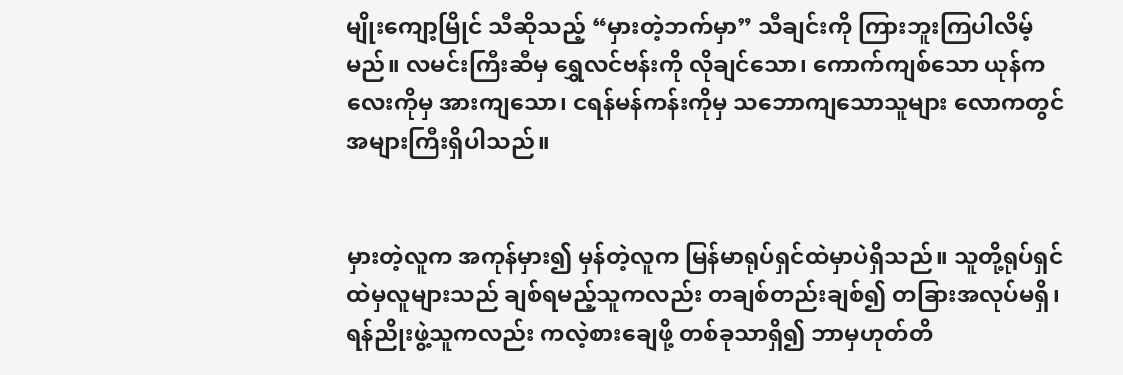မျိုးကျော့မြိုင် သီဆိုသည့် “မှားတဲ့ဘက်မှာ” သီချင်းကို ကြားဘူးကြပါလိမ့်မည်။ လမင်းကြီးဆီမှ ရွှေလင်ဗန်းကို လိုချင်သော၊ ကောက်ကျစ်သော ယုန်ကလေးကိုမှ အားကျသော၊ ငရန်မန်ကန်းကိုမှ သဘောကျသောသူများ လောကတွင် အများကြီးရှိပါသည်။


မှားတဲ့လူက အကုန်မှား၍ မှန်တဲ့လူက မြန်မာရုပ်ရှင်ထဲမှာပဲရှိသည်။ သူတို့ရုပ်ရှင်ထဲမှလူများသည် ချစ်ရမည့်သူကလည်း တချစ်တည်းချစ်၍ တခြားအလုပ်မရှိ၊ ရန်ညိုးဖွဲ့သူကလည်း ကလဲ့စားချေဖို့ တစ်ခုသာရှိ၍ ဘာမှဟုတ်တိ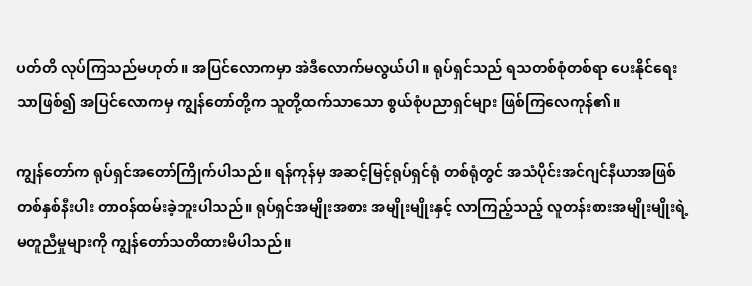ပတ်တိ လုပ်ကြသည်မဟုတ်။ အပြင်လောကမှာ အဲဒီလောက်မလွယ်ပါ။ ရုပ်ရှင်သည် ရသတစ်စုံတစ်ရာ ပေးနိုင်ရေးသာဖြစ်၍ အပြင်လောကမှ ကျွန်တော်တို့က သူတို့ထက်သာသော စွယ်စုံပညာရှင်များ ဖြစ်ကြလေကုန်၏။

ကျွန်တော်က ရုပ်ရှင်အတော်ကြိုက်ပါသည်။ ရန်ကုန်မှ အဆင့်မြင့်ရုပ်ရှင်ရုံ တစ်ရုံတွင် အသံပိုင်းအင်ဂျင်နီယာအဖြစ် တစ်နှစ်နီးပါး တာဝန်ထမ်းခဲ့ဘူးပါသည်။ ရုပ်ရှင်အမျိုးအစား အမျိုးမျိုးနှင့် လာကြည့်သည့် လူတန်းစားအမျိုးမျိုးရဲ့ မတူညီမှုများကို ကျွန်တော်သတိထားမိပါသည်။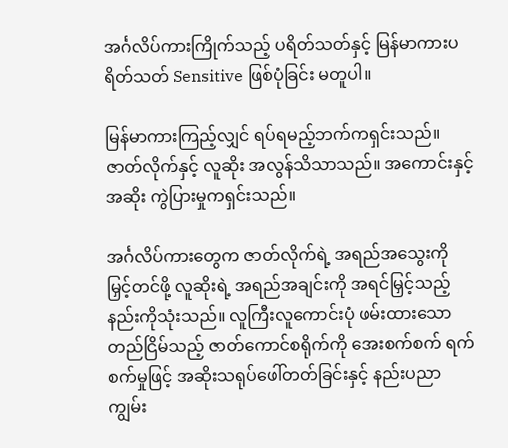အင်္ဂလိပ်ကားကြိုက်သည့် ပရိတ်သတ်နှင့် မြန်မာကားပရိတ်သတ် Sensitive ဖြစ်ပုံခြင်း မတူပါ။

မြန်မာကားကြည့်လျှင် ရပ်ရမည့်ဘက်ကရှင်းသည်။ ဇာတ်လိုက်နှင့် လူဆိုး အလွန်သိသာသည်။ အကောင်းနှင့် အဆိုး ကွဲပြားမှုကရှင်းသည်။

အင်္ဂလိပ်ကားတွေက ဇာတ်လိုက်ရဲ့ အရည်အသွေးကို မြှင့်တင်ဖို့ လူဆိုးရဲ့ အရည်အချင်းကို အရင်မြှင့်သည့်နည်းကိုသုံးသည်။ လူကြီးလူကောင်းပုံ ဖမ်းထားသော တည်ငြိမ်သည့် ဇာတ်ကောင်စရိုက်ကို အေးစက်စက် ရက်စက်မှုဖြင့် အဆိုးသရုပ်ဖေါ်တတ်ခြင်းနှင့် နည်းပညာကျွမ်း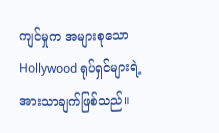ကျင်မှုက အများစုသော Hollywood ရုပ်ရှင်များရဲ့ အားသာချက်ဖြစ်သည်။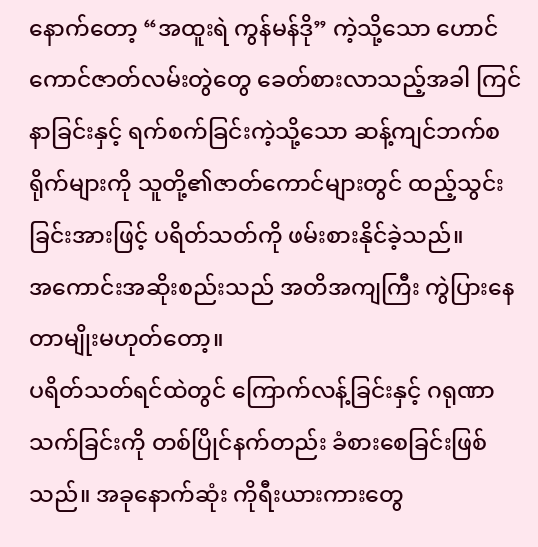နောက်တော့ “အထူးရဲ ကွန်မန်ဒို” ကဲ့သို့သော ဟောင်ကောင်ဇာတ်လမ်းတွဲတွေ ခေတ်စားလာသည့်အခါ ကြင်နာခြင်းနှင့် ရက်စက်ခြင်းကဲ့သို့သော ဆန့်ကျင်ဘက်စရိုက်များကို သူတို့၏ဇာတ်ကောင်များတွင် ထည့်သွင်းခြင်းအားဖြင့် ပရိတ်သတ်ကို ဖမ်းစားနိုင်ခဲ့သည်။
အကောင်းအဆိုးစည်းသည် အတိအကျကြီး ကွဲပြားနေတာမျိုးမဟုတ်တော့။
ပရိတ်သတ်ရင်ထဲတွင် ကြောက်လန့်ခြင်းနှင့် ဂရုဏာသက်ခြင်းကို တစ်ပြိုင်နက်တည်း ခံစားစေခြင်းဖြစ်သည်။ အခုနောက်ဆုံး ကိုရီးယားကားတွေ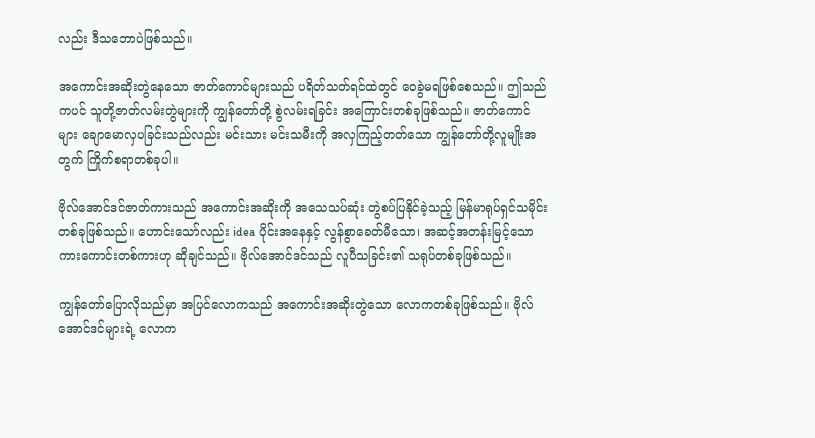လည်း ဒီသဘောပဲဖြစ်သည်။

အကောင်းအဆိုးတွဲနေသော ဇာတ်ကောင်များသည် ပရိတ်သတ်ရင်ထဲတွင် ဝေခွဲမရဖြစ်စေသည်။ ဤသည်ကပင် သူတို့ဇာတ်လမ်းတွဲများကို ကျွန်တော်တို့ စွဲလမ်းရခြင်း အကြောင်းတစ်ခုဖြစ်သည်။ ဇာတ်ကောင်များ ချောမောလှပခြင်းသည်လည်း မင်းသား မင်းသမီးကို အလှကြည့်တတ်သော ကျွန်တော်တို့လူမျိုးအတွက် ကြိုက်စရာတစ်ခုပါ။

ဗိုလ်အောင်ဒင်ဇာတ်ကားသည် အကောင်းအဆိုးကို အသေသပ်ဆုံး တွဲစပ်ပြနိုင်ခဲ့သည့် မြန်မာရုပ်ရှင်သမိုင်းတစ်ခုဖြစ်သည်။ ဟောင်းသော်လည်း idea ပိုင်းအနေနှင့် လွန်စွာခေတ်မီသော၊ အဆင့်အတန်းမြင့်သော ကားကောင်းတစ်ကားဟု ဆိုချင်သည်။ ဗိုလ်အောင်ဒင်သည် လူပီသခြင်း၏ သရုပ်တစ်ခုဖြစ်သည်။

ကျွန်တော်ပြောလိုသည်မှာ အပြင်လောကသည် အကောင်းအဆိုးတွဲသော လောကတစ်ခုဖြစ်သည်။ ဗိုလ်အောင်ဒင်များရဲ့ လောက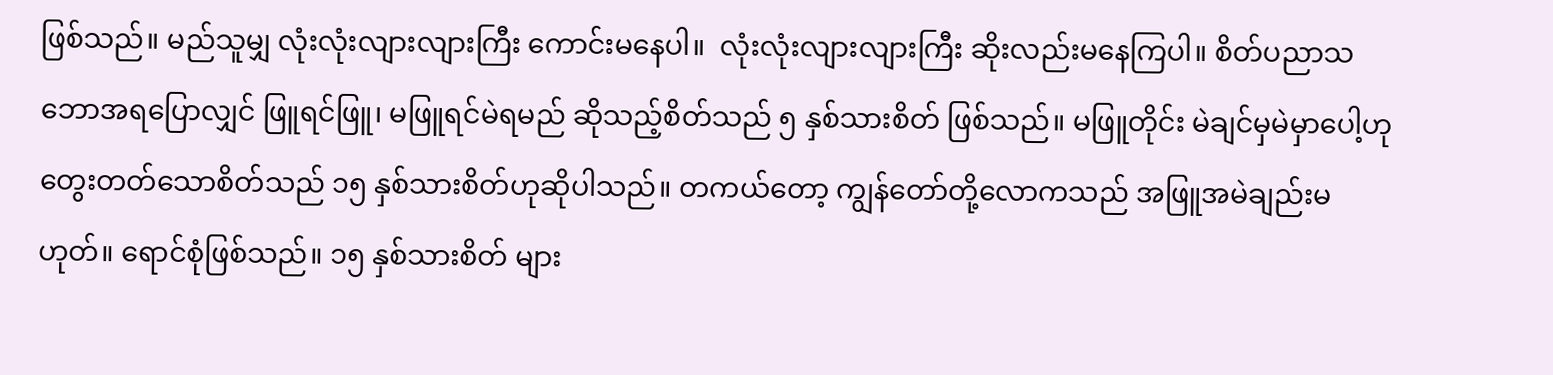ဖြစ်သည်။ မည်သူမျှ လုံးလုံးလျားလျားကြီး ကောင်းမနေပါ။  လုံးလုံးလျားလျားကြီး ဆိုးလည်းမနေကြပါ။ စိတ်ပညာသဘောအရပြောလျှင် ဖြူရင်ဖြူ၊ မဖြူရင်မဲရမည် ဆိုသည့်စိတ်သည် ၅ နှစ်သားစိတ် ဖြစ်သည်။ မဖြူတိုင်း မဲချင်မှမဲမှာပေါ့ဟု တွေးတတ်သောစိတ်သည် ၁၅ နှစ်သားစိတ်ဟုဆိုပါသည်။ တကယ်တော့ ကျွန်တော်တို့လောကသည် အဖြူအမဲချည်းမဟုတ်။ ရောင်စုံဖြစ်သည်။ ၁၅ နှစ်သားစိတ် များ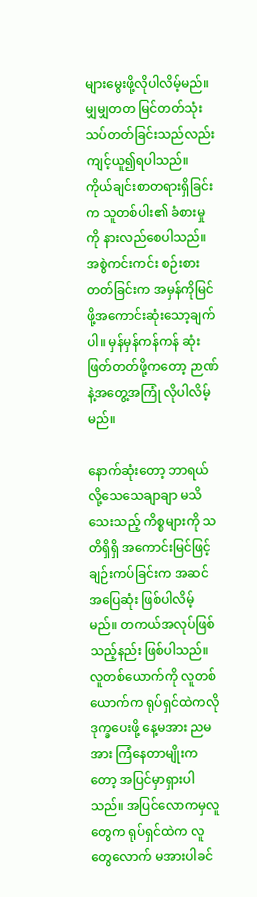များမွေးဖို့လိုပါလိမ့်မည်။
မျှမျှတတ မြင်တတ်သုံးသပ်တတ်ခြင်းသည်လည်း ကျင့်ယူ၍ရပါသည်။ ကိုယ်ချင်းစာတရားရှိခြင်းက သူတစ်ပါး၏ ခံစားမှုကို နားလည်စေပါသည်။ အစွဲကင်းကင်း စဉ်းစားတတ်ခြင်းက အမှန်ကိုမြင်ဖို့အကောင်းဆုံးသော့ချက်ပါ။ မှန်မှန်ကန်ကန် ဆုံးဖြတ်တတ်ဖို့ကတော့ ဉာဏ်နဲ့အတွေ့အကြုံ လိုပါလိမ့်မည်။

နောက်ဆုံးတော့ ဘာရယ်လို့သေသေချာချာ မသိသေးသည့် ကိစ္စများကို သတိရှိရှိ အကောင်းမြင်ဖြင့် ချဉ်းကပ်ခြင်းက အဆင်အပြေဆုံး ဖြစ်ပါလိမ့်မည်။ တကယ်အလုပ်ဖြစ်သည့်နည်း ဖြစ်ပါသည်။
လူတစ်ယောက်ကို လူတစ်ယောက်က ရုပ်ရှင်ထဲကလို ဒုက္ခပေးဖို့ နေ့မအား ညမအား ကြံနေတာမျိုးကတော့ အပြင်မှာရှားပါသည်။ အပြင်လောကမှလူတွေက ရုပ်ရှင်ထဲက လူတွေလောက် မအားပါခင်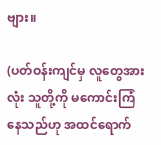ဗျား။

(ပတ်ဝန်းကျင်မှ လူတွေအားလုံး သူတို့ကို မကောင်းကြံနေသည်ဟု အထင်ရောက်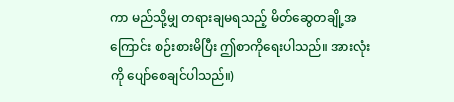ကာ မည်သို့မျှ တရားချမရသည့် မိတ်ဆွေတချို့အကြောင်း စဉ်းစားမိပြီး ဤစာကိုရေးပါသည်။ အားလုံးကို ပျော်စေချင်ပါသည်။)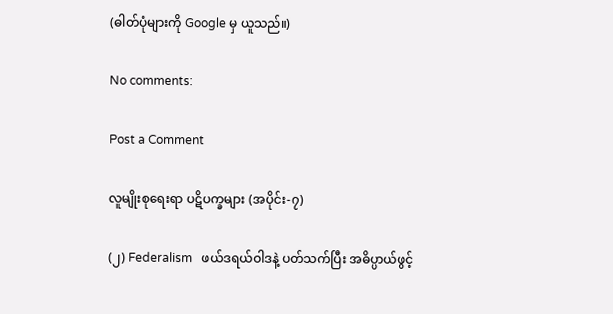(ဓါတ်ပုံများကို Google မှ ယူသည်။)

No comments:

Post a Comment

လူမျိုးစုရေးရာ ပဋိပက္ခများ (အပိုင်း-၇)

(၂) Federalism   ဖယ်ဒရယ်ဝါဒနဲ့ ပတ်သက်ပြီး အဓိပ္ပာယ်ဖွင့်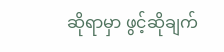ဆိုရာမှာ ဖွင့်ဆိုချက်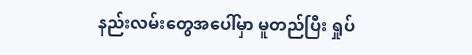နည်းလမ်းတွေအပေါ်မှာ မူတည်ပြီး ရှုပ်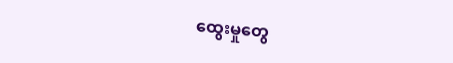ထွေးမှုတွေ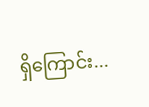ရှိကြောင်း...